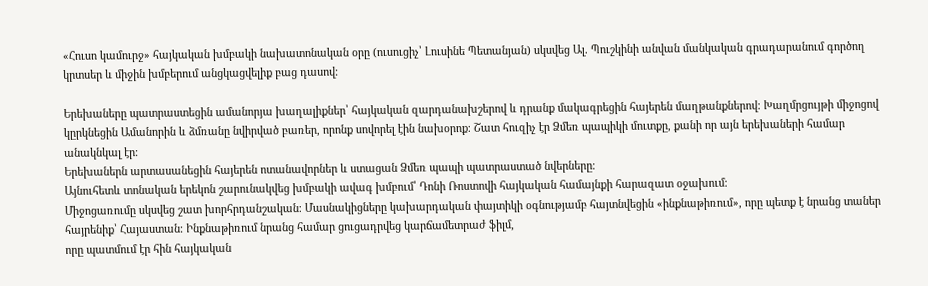«Հուսո կամուրջ» հայկական խմբակի նախատոնական օրը (ուսուցիչ՝ Լուսինե Պետանյան) սկսվեց Ալ. Պուշկինի անվան մանկական գրադարանում գործող կրտսեր և միջին խմբերում անցկացվելիք բաց դասով։

Երեխաները պատրաստեցին ամանորյա խաղալիքներ՝ հայկական զարդանախշերով և դրանք մակագրեցին հայերեն մաղթանքներով։ Խաղմրցույթի միջոցով կըրկնեցին Ամանորին և ձմռանը նվիրված բառեր, որոնք սովորել էին նախօրոք։ Շատ հուզիչ էր Ձմեռ պապիկի մուտքը, քանի որ այն երեխաների համար անակնկալ էր։
Երեխաներն արտասանեցին հայերեն ոտանավորներ և ստացան Ձմեռ պապի պատրաստած նվերները։
Այնուհետև տոնական երեկոն շարունակվեց խմբակի ավագ խմբում՝ Դոնի Ռոստովի հայկական համայնքի հարազատ օջախում։
Միջոցառումը սկսվեց շատ խորհրդանշական։ Մասնակիցները կախարդական փայտիկի օգնությամբ հայտնվեցին «ինքնաթիռում», որը պետք է նրանց տաներ հայրենիք՝ Հայաստան։ Ինքնաթիռում նրանց համար ցուցադրվեց կարճամետրաժ ֆիլմ,
որը պատմում էր հին հայկական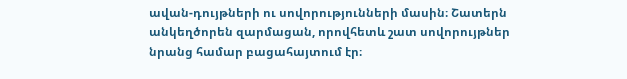ավան-դույթների ու սովորությունների մասին։ Շատերն անկեղծորեն զարմացան, որովհետև շատ սովորույթներ նրանց համար բացահայտում էր։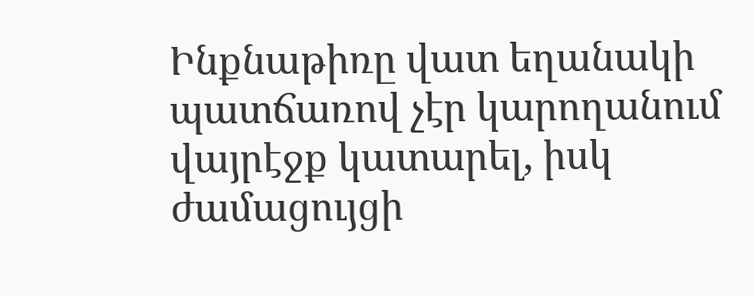Ինքնաթիռը վատ եղանակի պատճառով չէր կարողանում վայրէջք կատարել, իսկ ժամացույցի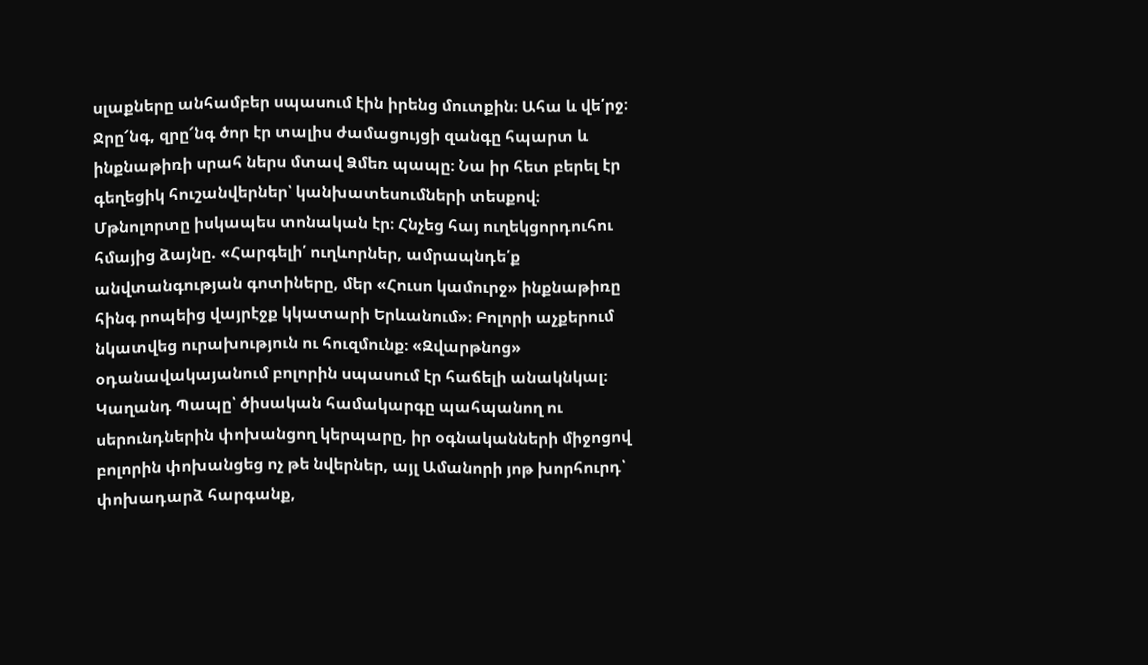սլաքները անհամբեր սպասում էին իրենց մուտքին։ Ահա և վե՛րջ։
Ջրը՜նգ, զրը՜նգ ծոր էր տալիս ժամացույցի զանգը հպարտ և ինքնաթիռի սրահ ներս մտավ Ձմեռ պապը։ Նա իր հետ բերել էր գեղեցիկ հուշանվերներ՝ կանխատեսումների տեսքով։
Մթնոլորտը իսկապես տոնական էր։ Հնչեց հայ ուղեկցորդուհու հմայից ձայնը. «Հարգելի՛ ուղևորներ, ամրապնդե՛ք անվտանգության գոտիները, մեր «Հուսո կամուրջ» ինքնաթիռը հինգ րոպեից վայրէջք կկատարի Երևանում»։ Բոլորի աչքերում նկատվեց ուրախություն ու հուզմունք։ «Զվարթնոց» օդանավակայանում բոլորին սպասում էր հաճելի անակնկալ։
Կաղանդ Պապը՝ ծիսական համակարգը պահպանող ու սերունդներին փոխանցող կերպարը, իր օգնականների միջոցով բոլորին փոխանցեց ոչ թե նվերներ, այլ Ամանորի յոթ խորհուրդ՝ փոխադարձ հարգանք,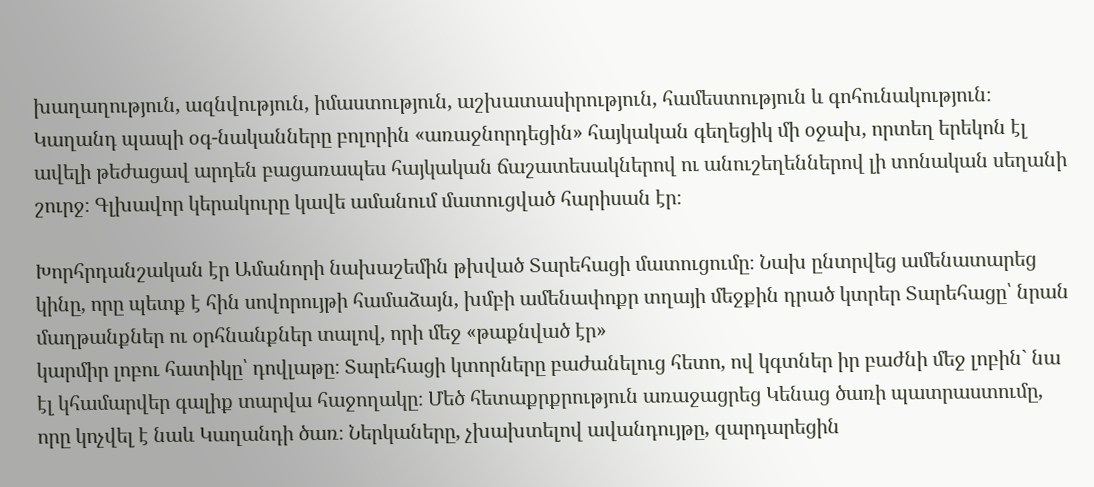խաղաղություն, ազնվություն, իմաստություն, աշխատասիրություն, համեստություն և գոհունակություն։ Կաղանդ պապի օգ-նականները բոլորին «առաջնորդեցին» հայկական գեղեցիկ մի օջախ, որտեղ երեկոն էլ ավելի թեժացավ արդեն բացառապես հայկական ճաշատեսակներով ու անուշեղեններով լի տոնական սեղանի շուրջ։ Գլխավոր կերակուրը կավե ամանում մատուցված հարիսան էր։

Խորհրդանշական էր Ամանորի նախաշեմին թխված Տարեհացի մատուցումը։ Նախ ընտրվեց ամենատարեց կինը, որը պետք է հին սովորույթի համաձայն, խմբի ամենափոքր տղայի մեջքին դրած կտրեր Տարեհացը՝ նրան մաղթանքներ ու օրհնանքներ տալով, որի մեջ «թաքնված էր»
կարմիր լոբու հատիկը՝ դովլաթը։ Տարեհացի կտորները բաժանելուց հետո, ով կգտներ իր բաժնի մեջ լոբին` նա էլ կհամարվեր գալիք տարվա հաջողակը։ Մեծ հետաքրքրություն առաջացրեց Կենաց ծառի պատրաստումը, որը կոչվել է նաև Կաղանդի ծառ։ Ներկաները, չխախտելով ավանդույթը, զարդարեցին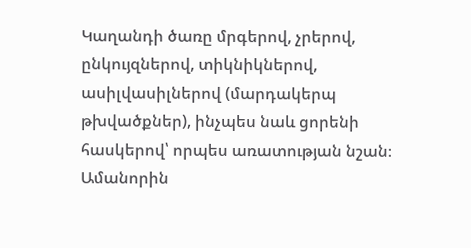Կաղանդի ծառը մրգերով, չրերով, ընկույզներով, տիկնիկներով, ասիլվասիլներով (մարդակերպ թխվածքներ), ինչպես նաև ցորենի հասկերով՝ որպես առատության նշան։ Ամանորին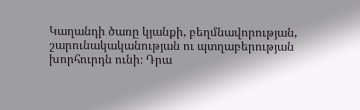Կաղանդի ծառը կյանքի, բեղմնավորության, շարունակականության ու պտղաբերության խորհուրդն ունի։ Դրա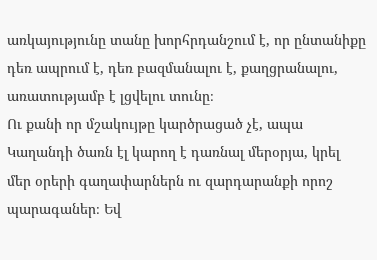առկայությունը տանը խորհրդանշում է, որ ընտանիքը դեռ ապրում է, դեռ բազմանալու է, քաղցրանալու, առատությամբ է լցվելու տունը։
Ու քանի որ մշակույթը կարծրացած չէ, ապա Կաղանդի ծառն էլ կարող է դառնալ մերօրյա, կրել մեր օրերի գաղափարներն ու զարդարանքի որոշ պարագաներ։ Եվ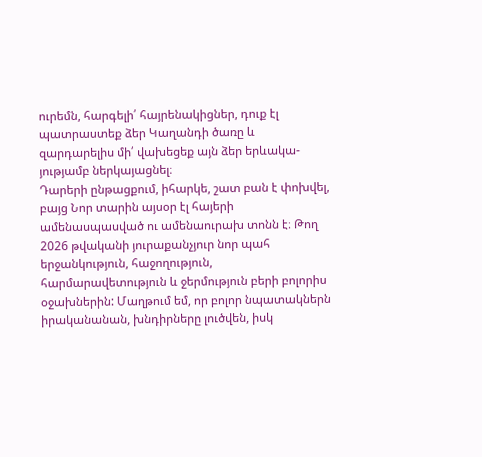ուրեմն, հարգելի՛ հայրենակիցներ, դուք էլ պատրաստեք ձեր Կաղանդի ծառը և զարդարելիս մի՛ վախեցեք այն ձեր երևակա-յությամբ ներկայացնել։
Դարերի ընթացքում, իհարկե, շատ բան է փոխվել, բայց Նոր տարին այսօր էլ հայերի ամենասպասված ու ամենաուրախ տոնն է։ Թող 2026 թվականի յուրաքանչյուր նոր պահ երջանկություն, հաջողություն, հարմարավետություն և ջերմություն բերի բոլորիս օջախներին: Մաղթում եմ, որ բոլոր նպատակներն իրականանան, խնդիրները լուծվեն, իսկ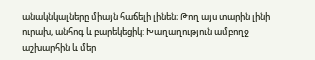անակնկալները միայն հաճելի լինեն։ Թող այս տարին լինի ուրախ, անհոգ և բարեկեցիկ: Խաղաղություն ամբողջ աշխարհին և մեր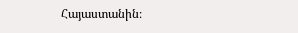Հայաստանին։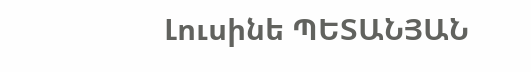Լուսինե ՊԵՏԱՆՅԱՆ